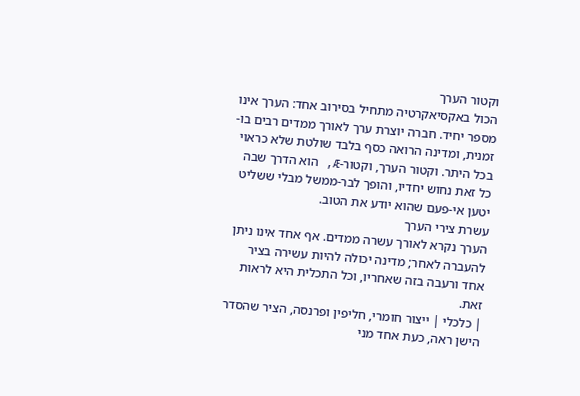וקטור הערך
הכול באקסיאקרטיה מתחיל בסירוב אחד: הערך אינו מספר יחיד. חברה יוצרת ערך לאורך ממדים רבים בו-זמנית, ומדינה הרואה כסף בלבד שולטת שלא כראוי בכל היתר. וקטור הערך, וקטור-Æ, הוא הדרך שבה כל זאת נחוש יחדיו, והופך לבר-ממשל מבלי ששליט יטען אי-פעם שהוא יודע את הטוב.
עשרת צירי הערך
הערך נקרא לאורך עשרה ממדים. אף אחד אינו ניתן להעברה לאחר; מדינה יכולה להיות עשירה בציר אחד ורעבה בזה שאחריו, וכל התכלית היא לראות זאת.
| כלכלי | ייצור חומרי, חליפין ופרנסה, הציר שהסדר הישן ראה, כעת אחד מני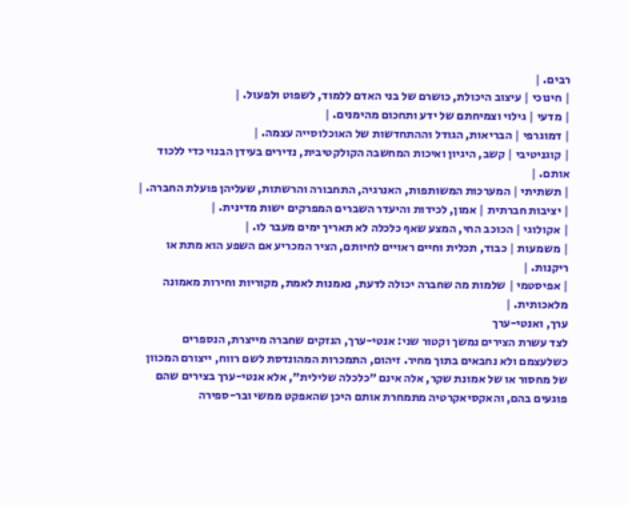רבים. |
| חינוכי | עיצוב היכולת, כושרם של בני האדם ללמוד, לשפוט ולפעול. |
| מדעי | גילוי וצמיחתם של ידע ותחכום מהימנים. |
| דמוגרפי | הבריאות, הגודל וההתחדשות של האוכלוסייה עצמה. |
| קוגניטיבי | קשב, היגיון ואיכות המחשבה הקולקטיבית, נדירים בעידן הבנוי כדי ללכוד אותם. |
| תשתיתי | המערכות המשותפות, האנרגיה, התחבורה והרשתות, שעליהן פועלת החברה. |
| יציבות חברתית | אמון, לכידות והיעדר השברים המפרקים ישות מדינית. |
| אקולוגי | הכוכב החי, המצע שאף כלכלה לא תאריך ימים מעבר לו. |
| משמעות | כבוד, תכלית וחיים ראויים לחיותם, הציר המכריע אם השפע הוא מתת או ריקנות. |
| אפיסטמי | שלמות מה שחברה יכולה לדעת, נאמנות לאמת, מקוריות וחירות מאמונה מלאכותית. |
ערך, ואנטי-ערך
לצד עשרת הצירים נמשך וקטור שני: אנטי-ערך, הנזקים שחברה מייצרת, הנספרים כשלעצמם ולא נחבאים בתוך מחיר. זיהום, התמכרות המהונדסת לשם רווח, ייצורם המכוון של מחסור או של אמונת שקר, אלה אינם ״כלכלה שלילית״, אלא אנטי-ערך בצירים שהם פוגעים בהם, והאקסיאקרטיה מתמחרת אותם היכן שהאפקט ממשי ובר-ספירה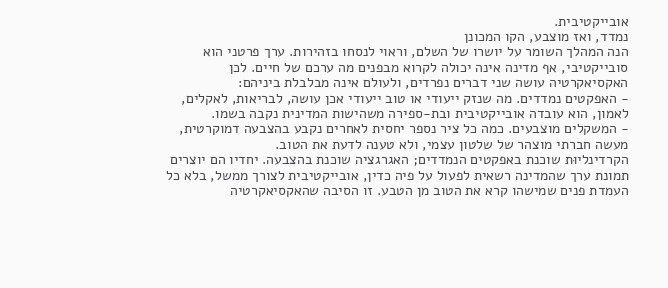אובייקטיבית.
נמדד, ואז מוצבע, הקו המכונן
הנה המהלך השומר על יושרו של השלם, וראוי לנסחו בזהירות. ערך פרטני הוא סובייקטיבי, אף מדינה אינה יכולה לקרוא מבפנים מה ערכם של חיים. לכן האקסיאקרטיה עושה שני דברים נפרדים, ולעולם אינה מבלבלת ביניהם:
- האפקטים נמדדים. מה שנזק ייעודי או טוב ייעודי אכן עושה, לבריאות, לאקלים, לאמון, הוא עובדה אובייקטיבית ובת-ספירה משהישות המדינית נקבה בשמו.
- המשקלים מוצבעים. כמה כל ציר נספר יחסית לאחרים נקבע בהצבעה דמוקרטית, מעשה חברתי מוצהר של שלטון עצמי, ולא טענה לדעת את הטוב.
הקרדינליוּת שוכנת באפקטים הנמדדים; האגרגציה שוכנת בהצבעה. יחדיו הם יוצרים תמונת ערך שהמדינה רשאית לפעול על פיה כדין, אובייקטיבית לצורך ממשל, בלא כל העמדת פנים שמישהו קרא את הטוב מן הטבע. זו הסיבה שהאקסיאקרטיה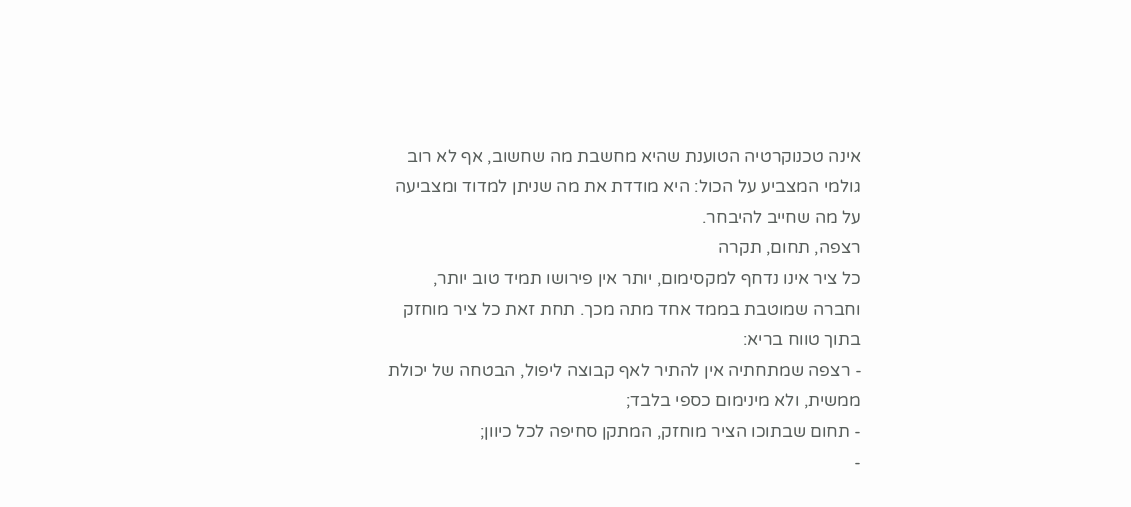אינה טכנוקרטיה הטוענת שהיא מחשבת מה שחשוב, אף לא רוב גולמי המצביע על הכול: היא מודדת את מה שניתן למדוד ומצביעה על מה שחייב להיבחר.
רצפה, תחום, תקרה
כל ציר אינו נדחף למקסימום, יותר אין פירושו תמיד טוב יותר, וחברה שמוטבת בממד אחד מתה מכך. תחת זאת כל ציר מוחזק בתוך טווח בריא:
- רצפה שמתחתיה אין להתיר לאף קבוצה ליפול, הבטחה של יכולת ממשית, ולא מינימום כספי בלבד;
- תחום שבתוכו הציר מוחזק, המתקן סחיפה לכל כיוון;
-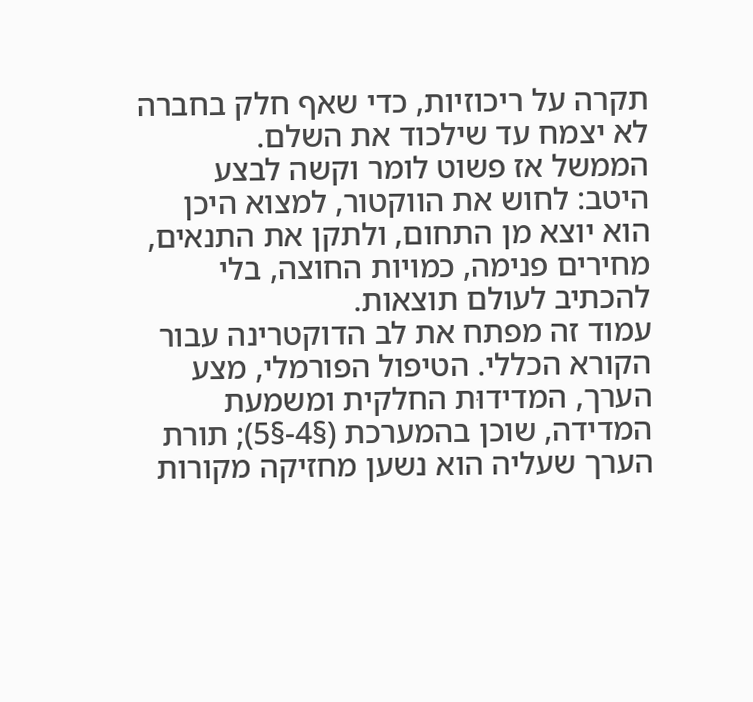תקרה על ריכוזיות, כדי שאף חלק בחברה לא יצמח עד שילכוד את השלם.
הממשל אז פשוט לומר וקשה לבצע היטב: לחוש את הווקטור, למצוא היכן הוא יוצא מן התחום, ולתקן את התנאים, מחירים פנימה, כמויות החוצה, בלי להכתיב לעולם תוצאות.
עמוד זה מפתח את לב הדוקטרינה עבור הקורא הכללי. הטיפול הפורמלי, מצע הערך, המדידוּת החלקית ומשמעת המדידה, שוכן בהמערכת (§4-§5); תורת הערך שעליה הוא נשען מחזיקה מקורות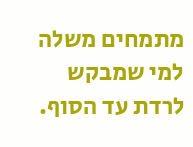מתמחים משלה למי שמבקש לרדת עד הסוף.